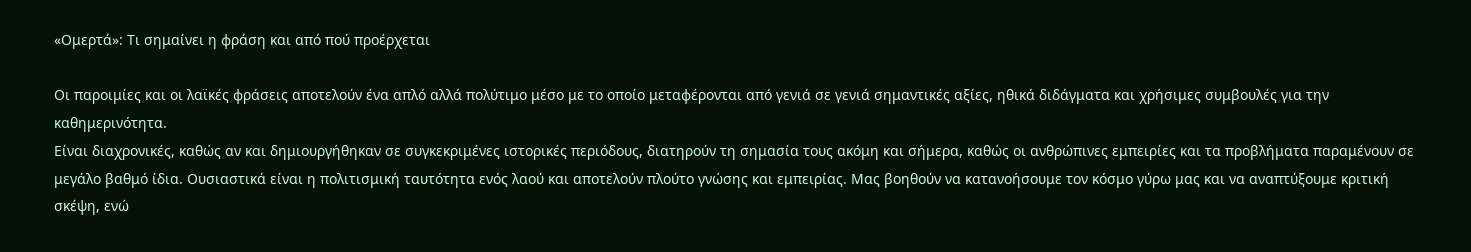«Ομερτά»: Τι σημαίνει η φράση και από πού προέρχεται

Οι παροιμίες και οι λαϊκές φράσεις αποτελούν ένα απλό αλλά πολύτιμο μέσο με το οποίο μεταφέρονται από γενιά σε γενιά σημαντικές αξίες, ηθικά διδάγματα και χρήσιμες συμβουλές για την καθημερινότητα.
Είναι διαχρονικές, καθώς αν και δημιουργήθηκαν σε συγκεκριμένες ιστορικές περιόδους, διατηρούν τη σημασία τους ακόμη και σήμερα, καθώς οι ανθρώπινες εμπειρίες και τα προβλήματα παραμένουν σε μεγάλο βαθμό ίδια. Ουσιαστικά είναι η πολιτισμική ταυτότητα ενός λαού και αποτελούν πλούτο γνώσης και εμπειρίας. Μας βοηθούν να κατανοήσουμε τον κόσμο γύρω μας και να αναπτύξουμε κριτική σκέψη, ενώ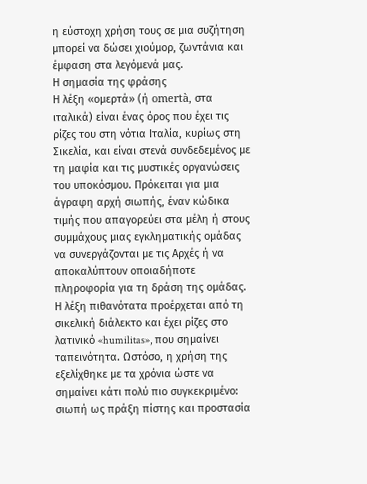η εύστοχη χρήση τους σε μια συζήτηση μπορεί να δώσει χιούμορ, ζωντάνια και έμφαση στα λεγόμενά μας.
Η σημασία της φράσης
Η λέξη «ομερτά» (ή omertà, στα ιταλικά) είναι ένας όρος που έχει τις ρίζες του στη νότια Ιταλία, κυρίως στη Σικελία, και είναι στενά συνδεδεμένος με τη μαφία και τις μυστικές οργανώσεις του υποκόσμου. Πρόκειται για μια άγραφη αρχή σιωπής, έναν κώδικα τιμής που απαγορεύει στα μέλη ή στους συμμάχους μιας εγκληματικής ομάδας να συνεργάζονται με τις Αρχές ή να αποκαλύπτουν οποιαδήποτε πληροφορία για τη δράση της ομάδας.
Η λέξη πιθανότατα προέρχεται από τη σικελική διάλεκτο και έχει ρίζες στο λατινικό «humilitas», που σημαίνει ταπεινότητα. Ωστόσο, η χρήση της εξελίχθηκε με τα χρόνια ώστε να σημαίνει κάτι πολύ πιο συγκεκριμένο: σιωπή ως πράξη πίστης και προστασία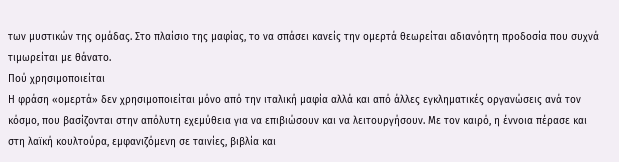των μυστικών της ομάδας. Στο πλαίσιο της μαφίας, το να σπάσει κανείς την ομερτά θεωρείται αδιανόητη προδοσία που συχνά τιμωρείται με θάνατο.
Πού χρησιμοποιείται
Η φράση «ομερτά» δεν χρησιμοποιείται μόνο από την ιταλική μαφία αλλά και από άλλες εγκληματικές οργανώσεις ανά τον κόσμο, που βασίζονται στην απόλυτη εχεμύθεια για να επιβιώσουν και να λειτουργήσουν. Με τον καιρό, η έννοια πέρασε και στη λαϊκή κουλτούρα, εμφανιζόμενη σε ταινίες, βιβλία και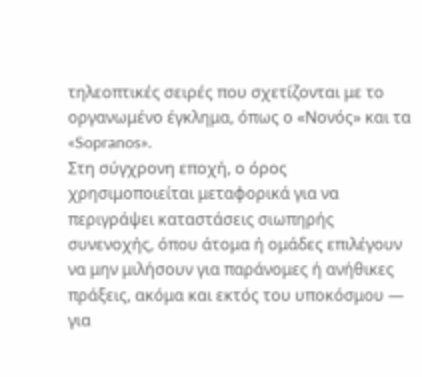τηλεοπτικές σειρές που σχετίζονται με το οργανωμένο έγκλημα, όπως ο «Νονός» και τα «Sopranos».
Στη σύγχρονη εποχή, ο όρος χρησιμοποιείται μεταφορικά για να περιγράψει καταστάσεις σιωπηρής συνενοχής, όπου άτομα ή ομάδες επιλέγουν να μην μιλήσουν για παράνομες ή ανήθικες πράξεις, ακόμα και εκτός του υποκόσμου — για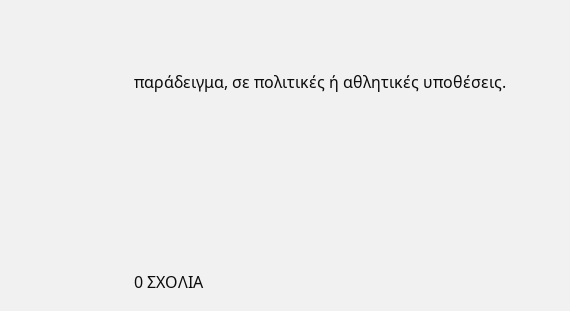παράδειγμα, σε πολιτικές ή αθλητικές υποθέσεις.






0 ΣΧΟΛΙΑ